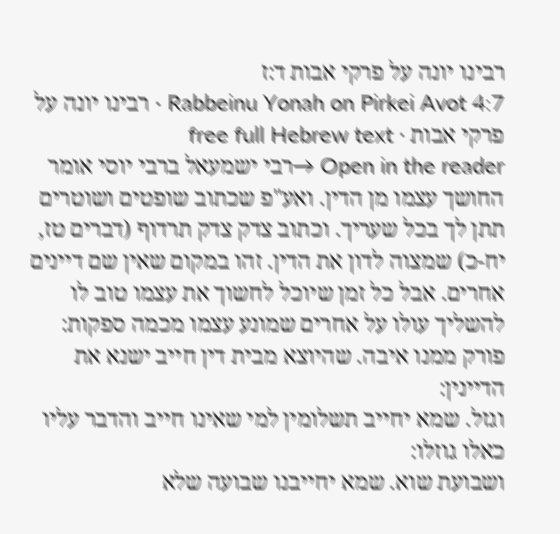רבינו יונה על פרקי אבות ד:ז
Rabbeinu Yonah on Pirkei Avot 4:7 · רבינו יונה על פרקי אבות · free full Hebrew text
Open in the reader →רבי ישמעאל ברבי יוסי אומר החושך עצמו מן הדין. ואע"פ שכתוב שופטים ושוטרים תתן לך בכל שעריך. וכתוב צדק צדק תרדוף (דברים טז, יח-כ) שמצוה לדון את הדין. זהו במקום שאין שם דיינים אחרים. אבל כל זמן שיוכל לחשוך את עצמו טוב לו להשליך עולו על אחרים שמונע עצמו מכמה ספקות:
פורק ממנו איבה. שהיוצא מבית דין חייב ישנא את הדיינין:
וגזל. שמא יחייב תשלומין למי שאינו חייב והדבר עליו כאלו גוזלו:
ושבועת שוא. שמא יחייבנו שבועה שלא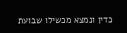כדין ונמצא מכשילו שבועת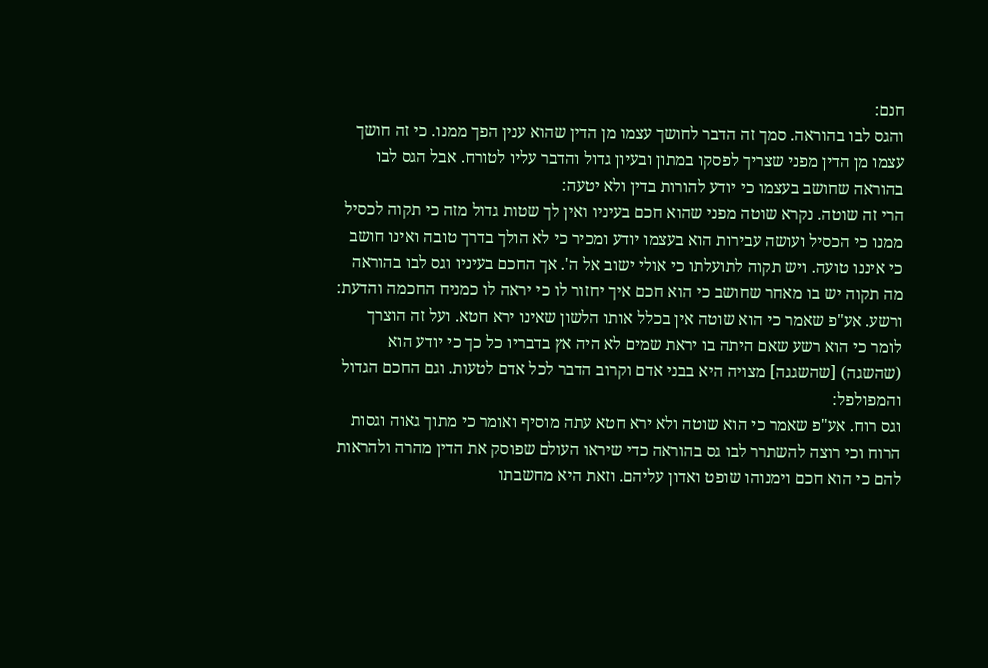חנם:
והגס לבו בהוראה. סמך זה הדבר לחושך עצמו מן הדין שהוא ענין הפך ממנו. כי זה חושך עצמו מן הדין מפני שצריך לפסקו במתון ובעיון גדול והדבר עליו לטורח. אבל הגס לבו בהוראה שחושב בעצמו כי יודע להורות בדין ולא יטעה:
הרי זה שוטה. נקרא שוטה מפני שהוא חכם בעיניו ואין לך שטות גדול מזה כי תקוה לכסיל ממנו כי הכסיל ועושה עבירות הוא בעצמו יודע ומכיר כי לא הולך בדרך טובה ואינו חושב כי איננו טועה. ויש תקוה לתועלתו כי אולי ישוב אל ה'. אך החכם בעיניו וגס לבו בהוראה מה תקוה יש בו מאחר שחושב כי הוא חכם איך יחזור לו כי יראה לו כמניח החכמה והדעת:
ורשע. אע"פ שאמר כי הוא שוטה אין בכלל אותו הלשון שאינו ירא חטא. ועל זה הוצרך לומר כי הוא רשע שאם היתה בו יראת שמים לא היה אץ בדבריו כל כך כי יודע הוא (שהשגה) [שהשגגה] מצויה היא בבני אדם וקרוב הדבר לכל אדם לטעות. וגם החכם הגדול והמפולפל:
וגס רוח. אע"פ שאמר כי הוא שוטה ולא ירא חטא עתה מוסיף ואומר כי מתוך גאוה וגסות הרוח וכי רוצה להשתרר לבו גס בהוראה כדי שיראו העולם שפוסק את הדין מהרה ולהראות להם כי הוא חכם וימנוהו שופט ואדון עליהם. וזאת היא מחשבתו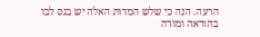הרעה. הנה כי שלש המדות האלה יש בגס לבו בהוראה ומורה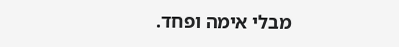מבלי אימה ופחד.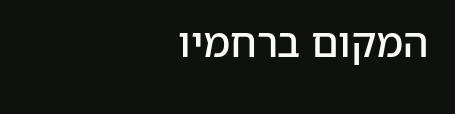המקום ברחמיו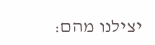יצילנו מהם: